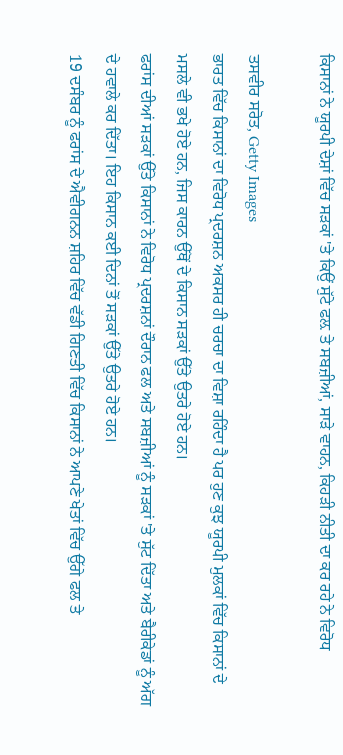ਕਿਸਾਨਾਂ ਨੇ ਯੂਰਪੀ ਦੇਸ਼ਾਂ ਵਿੱਚ ਸੜਕਾਂ 'ਤੇ ਕਿਉਂ ਸੁੱਟੇ ਫਲ਼ ਤੇ ਸਬਜ਼ੀਆਂ, ਸਾੜੇ ਵਾਹਨ, ਕਿਹੜੀ ਨੀਤੀ ਦਾ ਕਰ ਰਹੇ ਨੇ ਵਿਰੋਧ

ਤਸਵੀਰ ਸਰੋਤ, Getty Images
ਭਾਰਤ ਵਿੱਚ ਕਿਸਾਨਾਂ ਦਾ ਵਿਰੋਧ ਪ੍ਰਦਰਸ਼ਨ ਅਕਸਰ ਹੀ ਚਰਚਾ ਦਾ ਵਿਸ਼ਾ ਰਹਿੰਦਾ ਹੈ ਪਰ ਹੁਣ ਕੁਝ ਯੂਰਪੀ ਮੁਲਕਾਂ ਵਿੱਚ ਕਿਸਾਨਾਂ ਦੇ ਮਸਲੇ ਵੀ ਭਖੇ ਹੋਏ ਹਨ, ਜਿਸ ਕਾਰਨ ਉੱਥੋਂ ਦੇ ਕਿਸਾਨ ਸੜਕਾਂ ਉੱਤੇ ਉਤਰੇ ਹੋਏ ਹਨ।
ਫਰਾਂਸ ਦੀਆਂ ਸੜਕਾਂ ਉੱਤੇ ਕਿਸਾਨਾਂ ਨੇ ਵਿਰੋਧ ਪ੍ਰਦਰਸ਼ਨਾਂ ਦੌਰਾਨ ਫਲ ਅਤੇ ਸਬਜ਼ੀਆਂ ਨੂੰ ਸੜਕਾਂ 'ਤੇ ਸੁੱਟ ਦਿੱਤਾ ਅਤੇ ਬੈਰੀਕੇਡਾਂ ਨੂੰ ਅੱਗ ਦੇ ਹਵਾਲੇ ਕਰ ਦਿੱਤਾ। ਇਹ ਕਿਸਾਨ ਕਈ ਦਿਨਾਂ ਤੋਂ ਸੜਕਾਂ ਉੱਤੇ ਉਤਰੇ ਹੋਏ ਹਨ।
19 ਦਸੰਬਰ ਨੂੰ ਫਰਾਂਸ ਦੇ ਐਵੀਗਨਨ ਸ਼ਹਿਰ ਵਿੱਚ ਵੱਡੀ ਗਿਣਤੀ ਵਿੱਚ ਕਿਸਾਨਾਂ ਨੇ ਆਪਣੇ ਖੇਤਾਂ ਵਿੱਚ ਉੱਗੇ ਫਲ ਤੇ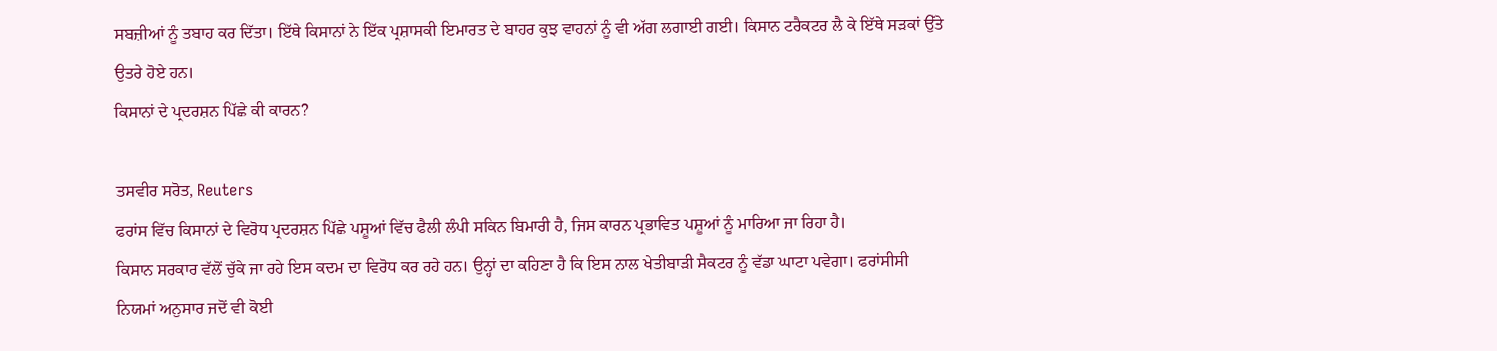ਸਬਜ਼ੀਆਂ ਨੂੰ ਤਬਾਹ ਕਰ ਦਿੱਤਾ। ਇੱਥੇ ਕਿਸਾਨਾਂ ਨੇ ਇੱਕ ਪ੍ਰਸ਼ਾਸਕੀ ਇਮਾਰਤ ਦੇ ਬਾਹਰ ਕੁਝ ਵਾਹਨਾਂ ਨੂੰ ਵੀ ਅੱਗ ਲਗਾਈ ਗਈ। ਕਿਸਾਨ ਟਰੈਕਟਰ ਲੈ ਕੇ ਇੱਥੇ ਸੜਕਾਂ ਉੱਤੇ ਉਤਰੇ ਹੋਏ ਹਨ।
ਕਿਸਾਨਾਂ ਦੇ ਪ੍ਰਦਰਸ਼ਨ ਪਿੱਛੇ ਕੀ ਕਾਰਨ?

ਤਸਵੀਰ ਸਰੋਤ, Reuters
ਫਰਾਂਸ ਵਿੱਚ ਕਿਸਾਨਾਂ ਦੇ ਵਿਰੋਧ ਪ੍ਰਦਰਸ਼ਨ ਪਿੱਛੇ ਪਸ਼ੂਆਂ ਵਿੱਚ ਫੈਲੀ ਲੰਪੀ ਸਕਿਨ ਬਿਮਾਰੀ ਹੈ, ਜਿਸ ਕਾਰਨ ਪ੍ਰਭਾਵਿਤ ਪਸ਼ੂਆਂ ਨੂੰ ਮਾਰਿਆ ਜਾ ਰਿਹਾ ਹੈ।
ਕਿਸਾਨ ਸਰਕਾਰ ਵੱਲੋਂ ਚੁੱਕੇ ਜਾ ਰਹੇ ਇਸ ਕਦਮ ਦਾ ਵਿਰੋਧ ਕਰ ਰਹੇ ਹਨ। ਉਨ੍ਹਾਂ ਦਾ ਕਹਿਣਾ ਹੈ ਕਿ ਇਸ ਨਾਲ ਖੇਤੀਬਾੜੀ ਸੈਕਟਰ ਨੂੰ ਵੱਡਾ ਘਾਟਾ ਪਵੇਗਾ। ਫਰਾਂਸੀਸੀ ਨਿਯਮਾਂ ਅਨੁਸਾਰ ਜਦੋਂ ਵੀ ਕੋਈ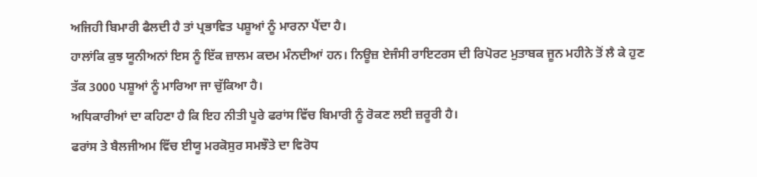ਅਜਿਹੀ ਬਿਮਾਰੀ ਫੈਲਦੀ ਹੈ ਤਾਂ ਪ੍ਰਭਾਵਿਤ ਪਸ਼ੂਆਂ ਨੂੰ ਮਾਰਨਾ ਪੈਂਦਾ ਹੈ।
ਹਾਲਾਂਕਿ ਕੁਝ ਯੂਨੀਅਨਾਂ ਇਸ ਨੂੰ ਇੱਕ ਜ਼ਾਲਮ ਕਦਮ ਮੰਨਦੀਆਂ ਹਨ। ਨਿਊਜ਼ ਏਜੰਸੀ ਰਾਇਟਰਸ ਦੀ ਰਿਪੋਰਟ ਮੁਤਾਬਕ ਜੂਨ ਮਹੀਨੇ ਤੋਂ ਲੈ ਕੇ ਹੁਣ ਤੱਕ 3000 ਪਸ਼ੂਆਂ ਨੂੰ ਮਾਰਿਆ ਜਾ ਚੁੱਕਿਆ ਹੈ।
ਅਧਿਕਾਰੀਆਂ ਦਾ ਕਹਿਣਾ ਹੈ ਕਿ ਇਹ ਨੀਤੀ ਪੂਰੇ ਫਰਾਂਸ ਵਿੱਚ ਬਿਮਾਰੀ ਨੂੰ ਰੋਕਣ ਲਈ ਜ਼ਰੂਰੀ ਹੈ।
ਫਰਾਂਸ ਤੇ ਬੈਲਜੀਅਮ ਵਿੱਚ ਈਯੂ ਮਰਕੋਸੁਰ ਸਮਝੌਤੇ ਦਾ ਵਿਰੋਧ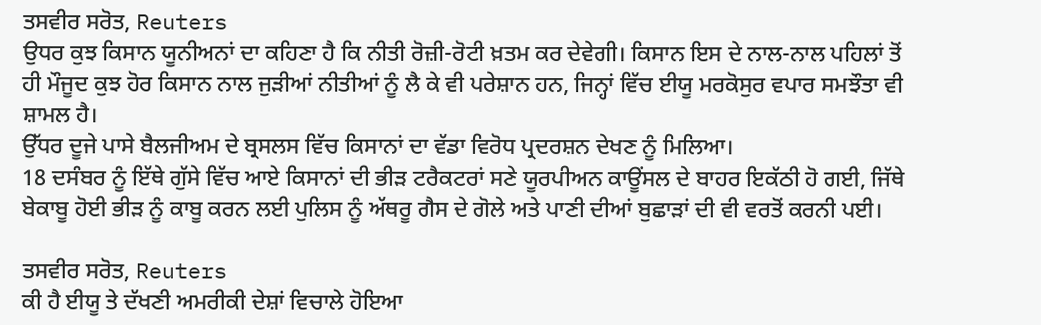ਤਸਵੀਰ ਸਰੋਤ, Reuters
ਉਧਰ ਕੁਝ ਕਿਸਾਨ ਯੂਨੀਅਨਾਂ ਦਾ ਕਹਿਣਾ ਹੈ ਕਿ ਨੀਤੀ ਰੋਜ਼ੀ-ਰੋਟੀ ਖ਼ਤਮ ਕਰ ਦੇਵੇਗੀ। ਕਿਸਾਨ ਇਸ ਦੇ ਨਾਲ-ਨਾਲ ਪਹਿਲਾਂ ਤੋਂ ਹੀ ਮੌਜੂਦ ਕੁਝ ਹੋਰ ਕਿਸਾਨ ਨਾਲ ਜੁੜੀਆਂ ਨੀਤੀਆਂ ਨੂੰ ਲੈ ਕੇ ਵੀ ਪਰੇਸ਼ਾਨ ਹਨ, ਜਿਨ੍ਹਾਂ ਵਿੱਚ ਈਯੂ ਮਰਕੋਸੁਰ ਵਪਾਰ ਸਮਝੌਤਾ ਵੀ ਸ਼ਾਮਲ ਹੈ।
ਉੱਧਰ ਦੂਜੇ ਪਾਸੇ ਬੈਲਜੀਅਮ ਦੇ ਬ੍ਰਸਲਸ ਵਿੱਚ ਕਿਸਾਨਾਂ ਦਾ ਵੱਡਾ ਵਿਰੋਧ ਪ੍ਰਦਰਸ਼ਨ ਦੇਖਣ ਨੂੰ ਮਿਲਿਆ।
18 ਦਸੰਬਰ ਨੂੰ ਇੱਥੇ ਗੁੱਸੇ ਵਿੱਚ ਆਏ ਕਿਸਾਨਾਂ ਦੀ ਭੀੜ ਟਰੈਕਟਰਾਂ ਸਣੇ ਯੂਰਪੀਅਨ ਕਾਊਂਸਲ ਦੇ ਬਾਹਰ ਇਕੱਠੀ ਹੋ ਗਈ, ਜਿੱਥੇ ਬੇਕਾਬੂ ਹੋਈ ਭੀੜ ਨੂੰ ਕਾਬੂ ਕਰਨ ਲਈ ਪੁਲਿਸ ਨੂੰ ਅੱਥਰੂ ਗੈਸ ਦੇ ਗੋਲੇ ਅਤੇ ਪਾਣੀ ਦੀਆਂ ਬੁਛਾੜਾਂ ਦੀ ਵੀ ਵਰਤੋਂ ਕਰਨੀ ਪਈ।

ਤਸਵੀਰ ਸਰੋਤ, Reuters
ਕੀ ਹੈ ਈਯੂ ਤੇ ਦੱਖਣੀ ਅਮਰੀਕੀ ਦੇਸ਼ਾਂ ਵਿਚਾਲੇ ਹੋਇਆ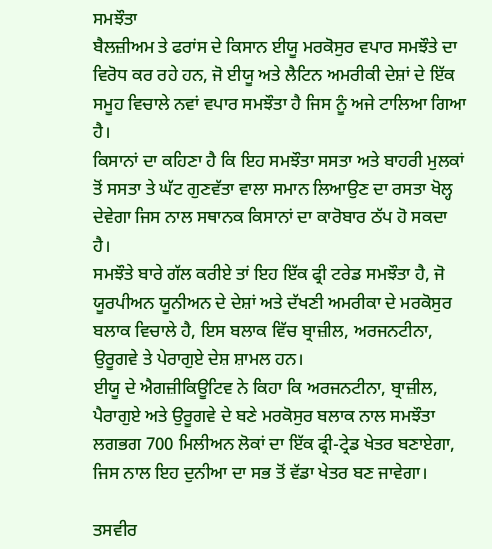ਸਮਝੌਤਾ
ਬੈਲਜ਼ੀਅਮ ਤੇ ਫਰਾਂਸ ਦੇ ਕਿਸਾਨ ਈਯੂ ਮਰਕੋਸੁਰ ਵਪਾਰ ਸਮਝੌਤੇ ਦਾ ਵਿਰੋਧ ਕਰ ਰਹੇ ਹਨ, ਜੋ ਈਯੂ ਅਤੇ ਲੈਟਿਨ ਅਮਰੀਕੀ ਦੇਸ਼ਾਂ ਦੇ ਇੱਕ ਸਮੂਹ ਵਿਚਾਲੇ ਨਵਾਂ ਵਪਾਰ ਸਮਝੌਤਾ ਹੈ ਜਿਸ ਨੂੰ ਅਜੇ ਟਾਲਿਆ ਗਿਆ ਹੈ।
ਕਿਸਾਨਾਂ ਦਾ ਕਹਿਣਾ ਹੈ ਕਿ ਇਹ ਸਮਝੌਤਾ ਸਸਤਾ ਅਤੇ ਬਾਹਰੀ ਮੁਲਕਾਂ ਤੋਂ ਸਸਤਾ ਤੇ ਘੱਟ ਗੁਣਵੱਤਾ ਵਾਲਾ ਸਮਾਨ ਲਿਆਉਣ ਦਾ ਰਸਤਾ ਖੋਲ੍ਹ ਦੇਵੇਗਾ ਜਿਸ ਨਾਲ ਸਥਾਨਕ ਕਿਸਾਨਾਂ ਦਾ ਕਾਰੋਬਾਰ ਠੱਪ ਹੋ ਸਕਦਾ ਹੈ।
ਸਮਝੌਤੇ ਬਾਰੇ ਗੱਲ ਕਰੀਏ ਤਾਂ ਇਹ ਇੱਕ ਫ੍ਰੀ ਟਰੇਡ ਸਮਝੌਤਾ ਹੈ, ਜੋ ਯੂਰਪੀਅਨ ਯੂਨੀਅਨ ਦੇ ਦੇਸ਼ਾਂ ਅਤੇ ਦੱਖਣੀ ਅਮਰੀਕਾ ਦੇ ਮਰਕੋਸੁਰ ਬਲਾਕ ਵਿਚਾਲੇ ਹੈ, ਇਸ ਬਲਾਕ ਵਿੱਚ ਬ੍ਰਾਜ਼ੀਲ, ਅਰਜਨਟੀਨਾ, ਉਰੂਗਵੇ ਤੇ ਪੇਰਾਗੁਏ ਦੇਸ਼ ਸ਼ਾਮਲ ਹਨ।
ਈਯੂ ਦੇ ਐਗਜ਼ੀਕਿਊਟਿਵ ਨੇ ਕਿਹਾ ਕਿ ਅਰਜਨਟੀਨਾ, ਬ੍ਰਾਜ਼ੀਲ, ਪੈਰਾਗੁਏ ਅਤੇ ਉਰੂਗਵੇ ਦੇ ਬਣੇ ਮਰਕੋਸੁਰ ਬਲਾਕ ਨਾਲ ਸਮਝੌਤਾ ਲਗਭਗ 700 ਮਿਲੀਅਨ ਲੋਕਾਂ ਦਾ ਇੱਕ ਫ੍ਰੀ-ਟ੍ਰੇਡ ਖੇਤਰ ਬਣਾਏਗਾ, ਜਿਸ ਨਾਲ ਇਹ ਦੁਨੀਆ ਦਾ ਸਭ ਤੋਂ ਵੱਡਾ ਖੇਤਰ ਬਣ ਜਾਵੇਗਾ।

ਤਸਵੀਰ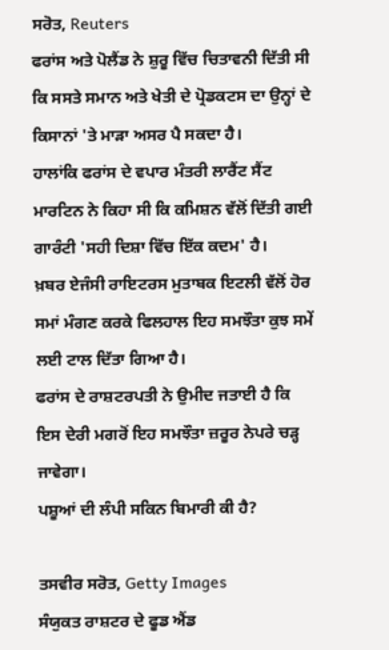ਸਰੋਤ, Reuters
ਫਰਾਂਸ ਅਤੇ ਪੋਲੈਂਡ ਨੇ ਸ਼ੁਰੂ ਵਿੱਚ ਚਿਤਾਵਨੀ ਦਿੱਤੀ ਸੀ ਕਿ ਸਸਤੇ ਸਮਾਨ ਅਤੇ ਖੇਤੀ ਦੇ ਪ੍ਰੋਡਕਟਸ ਦਾ ਉਨ੍ਹਾਂ ਦੇ ਕਿਸਾਨਾਂ 'ਤੇ ਮਾੜਾ ਅਸਰ ਪੈ ਸਕਦਾ ਹੈ।
ਹਾਲਾਂਕਿ ਫਰਾਂਸ ਦੇ ਵਪਾਰ ਮੰਤਰੀ ਲਾਰੈਂਟ ਸੈਂਟ ਮਾਰਟਿਨ ਨੇ ਕਿਹਾ ਸੀ ਕਿ ਕਮਿਸ਼ਨ ਵੱਲੋਂ ਦਿੱਤੀ ਗਈ ਗਾਰੰਟੀ 'ਸਹੀ ਦਿਸ਼ਾ ਵਿੱਚ ਇੱਕ ਕਦਮ' ਹੈ।
ਖ਼ਬਰ ਏਜੰਸੀ ਰਾਇਟਰਸ ਮੁਤਾਬਕ ਇਟਲੀ ਵੱਲੋਂ ਹੋਰ ਸਮਾਂ ਮੰਗਣ ਕਰਕੇ ਫਿਲਹਾਲ ਇਹ ਸਮਝੌਤਾ ਕੁਝ ਸਮੇਂ ਲਈ ਟਾਲ ਦਿੱਤਾ ਗਿਆ ਹੈ।
ਫਰਾਂਸ ਦੇ ਰਾਸ਼ਟਰਪਤੀ ਨੇ ਉਮੀਦ ਜਤਾਈ ਹੈ ਕਿ ਇਸ ਦੇਰੀ ਮਗਰੋਂ ਇਹ ਸਮਝੌਤਾ ਜ਼ਰੂਰ ਨੇਪਰੇ ਚੜ੍ਹ ਜਾਵੇਗਾ।
ਪਸ਼ੂਆਂ ਦੀ ਲੰਪੀ ਸਕਿਨ ਬਿਮਾਰੀ ਕੀ ਹੈ?

ਤਸਵੀਰ ਸਰੋਤ, Getty Images
ਸੰਯੁਕਤ ਰਾਸ਼ਟਰ ਦੇ ਫੂਡ ਐਂਡ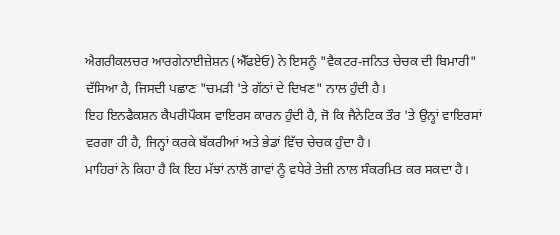ਐਗਰੀਕਲਚਰ ਆਰਗੇਨਾਈਜ਼ੇਸ਼ਨ (ਐੱਫਏਓ) ਨੇ ਇਸਨੂੰ "ਵੈਕਟਰ-ਜਨਿਤ ਚੇਚਕ ਦੀ ਬਿਮਾਰੀ" ਦੱਸਿਆ ਹੈ, ਜਿਸਦੀ ਪਛਾਣ "ਚਮੜੀ 'ਤੇ ਗੱਠਾਂ ਦੇ ਦਿਖਣ" ਨਾਲ ਹੁੰਦੀ ਹੈ।
ਇਹ ਇਨਫੈਕਸ਼ਨ ਕੈਪਰੀਪੌਕਸ ਵਾਇਰਸ ਕਾਰਨ ਹੁੰਦੀ ਹੈ, ਜੋ ਕਿ ਜੈਨੇਟਿਕ ਤੌਰ 'ਤੇ ਉਨ੍ਹਾਂ ਵਾਇਰਸਾਂ ਵਰਗਾ ਹੀ ਹੈ, ਜਿਨ੍ਹਾਂ ਕਰਕੇ ਬੱਕਰੀਆਂ ਅਤੇ ਭੇਡਾਂ ਵਿੱਚ ਚੇਚਕ ਹੁੰਦਾ ਹੈ।
ਮਾਹਿਰਾਂ ਨੇ ਕਿਹਾ ਹੈ ਕਿ ਇਹ ਮੱਝਾਂ ਨਾਲੋਂ ਗਾਵਾਂ ਨੂੰ ਵਧੇਰੇ ਤੇਜ਼ੀ ਨਾਲ ਸੰਕਰਮਿਤ ਕਰ ਸਕਦਾ ਹੈ।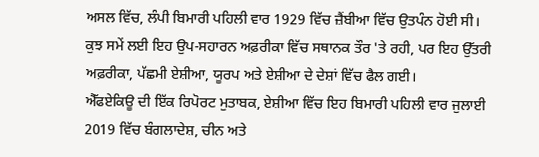ਅਸਲ ਵਿੱਚ, ਲੰਪੀ ਬਿਮਾਰੀ ਪਹਿਲੀ ਵਾਰ 1929 ਵਿੱਚ ਜ਼ੈਂਬੀਆ ਵਿੱਚ ਉਤਪੰਨ ਹੋਈ ਸੀ।
ਕੁਝ ਸਮੇਂ ਲਈ ਇਹ ਉਪ-ਸਹਾਰਨ ਅਫ਼ਰੀਕਾ ਵਿੱਚ ਸਥਾਨਕ ਤੌਰ 'ਤੇ ਰਹੀ, ਪਰ ਇਹ ਉੱਤਰੀ ਅਫ਼ਰੀਕਾ, ਪੱਛਮੀ ਏਸ਼ੀਆ, ਯੂਰਪ ਅਤੇ ਏਸ਼ੀਆ ਦੇ ਦੇਸ਼ਾਂ ਵਿੱਚ ਫੈਲ ਗਈ।
ਐੱਫਏਕਿਊ ਦੀ ਇੱਕ ਰਿਪੋਰਟ ਮੁਤਾਬਕ, ਏਸ਼ੀਆ ਵਿੱਚ ਇਹ ਬਿਮਾਰੀ ਪਹਿਲੀ ਵਾਰ ਜੁਲਾਈ 2019 ਵਿੱਚ ਬੰਗਲਾਦੇਸ਼, ਚੀਨ ਅਤੇ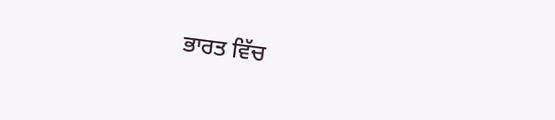ਭਾਰਤ ਵਿੱਚ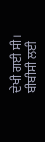ਦੇਖੀ ਗਈ ਸੀ।
ਬੀਬੀਸੀ ਲਈ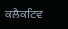ਕਲੈਕਟਿਵ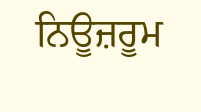ਨਿਊਜ਼ਰੂਮ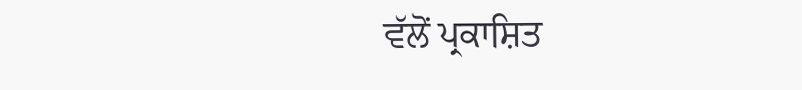ਵੱਲੋਂ ਪ੍ਰਕਾਸ਼ਿਤ